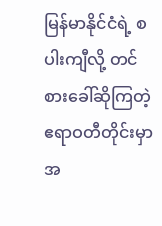မြန်မာနိုင်ငံရဲ့ စပါးကျီလို့ တင်စားခေါ်ဆိုကြတဲ့ ဧရာဝတီတိုင်းမှာ အ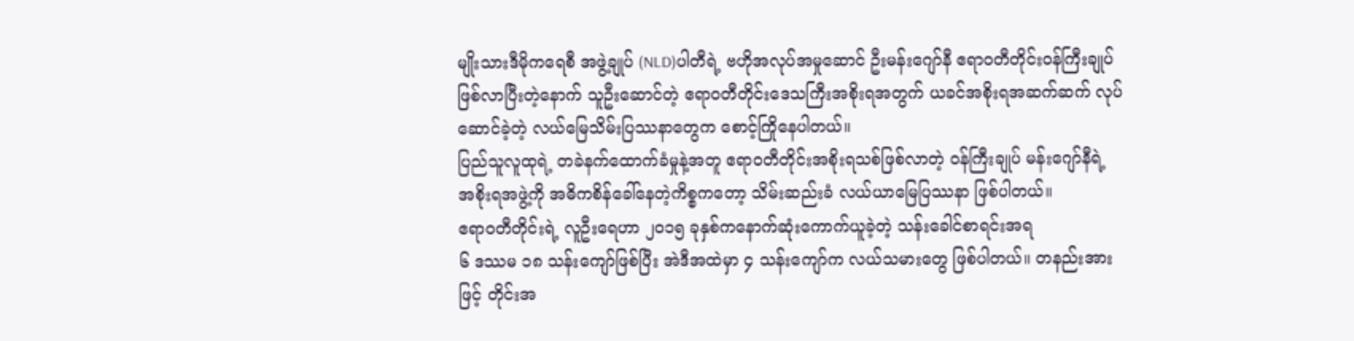မျိုးသားဒီမိုကရေစီ အဖွဲ့ချုပ် (NLD)ပါတီရဲ့ ဗဟိုအလုပ်အမှုဆောင် ဦးမန်းဂျော်နီ ဧရာဝတီတိုင်းဝန်ကြီးချုပ်ဖြစ်လာပြီးတဲ့နောက် သူဦးဆောင်တဲ့ ဧရာဝတီတိုင်းဒေသကြီးအစိုးရအတွက် ယခင်အစိုးရအဆက်ဆက် လုပ်ဆောင်ခဲ့တဲ့ လယ်မြေသိမ်းပြဿနာတွေက စောင့်ကြိုနေပါတယ်။
ပြည်သူလူထုရဲ့ တခဲနက်ထောက်ခံမှုနဲ့အတူ ဧရာဝတီတိုင်းအစိုးရသစ်ဖြစ်လာတဲ့ ဝန်ကြီးချုပ် မန်းဂျော်နီရဲ့ အစိုးရအဖွဲ့ကို အဓိကစိန်ခေါ်နေတဲ့ကိစ္စကတော့ သိမ်းဆည်းခံ လယ်ယာမြေပြဿနာ ဖြစ်ပါတယ်။
ဧရာဝတီတိုင်းရဲ့ လူဦးရေဟာ ၂၀၁၅ ခုနှစ်ကနောက်ဆုံးကောက်ယူခဲ့တဲ့ သန်းခေါင်စာရင်းအရ
၆ ဒဿမ ၁၈ သန်းကျော်ဖြစ်ပြီး အဲဒီအထဲမှာ ၄ သန်းကျော်က လယ်သမားတွေ ဖြစ်ပါတယ်။ တနည်းအားဖြင့် တိုင်းအ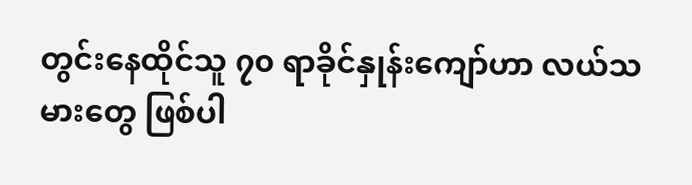တွင်းနေထိုင်သူ ၇၀ ရာခိုင်နှုန်းကျော်ဟာ လယ်သမားတွေ ဖြစ်ပါ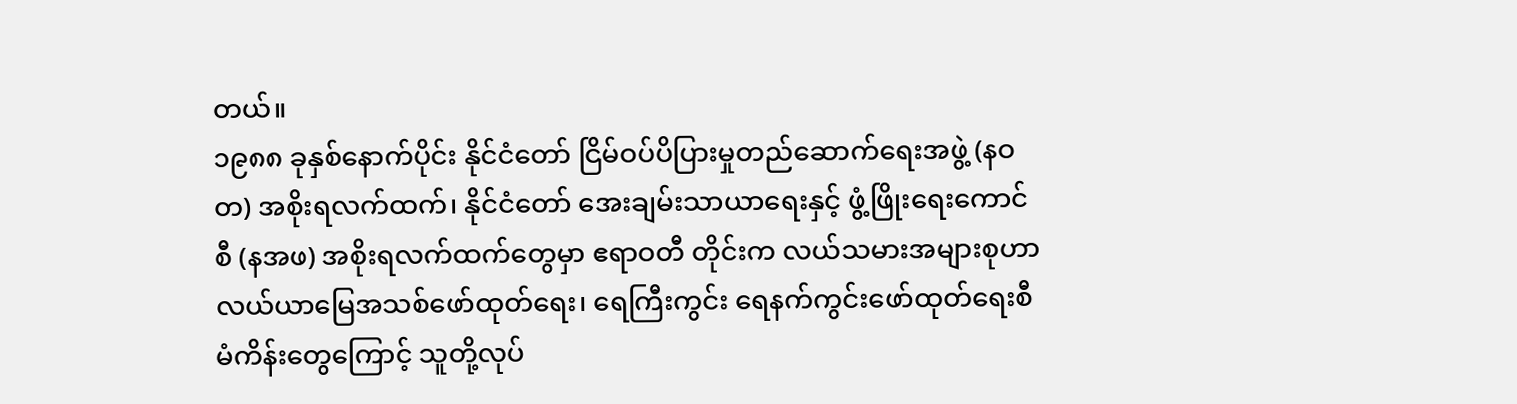တယ်။
၁၉၈၈ ခုနှစ်နောက်ပိုင်း နိုင်ငံတော် ငြိမ်ဝပ်ပိပြားမှုတည်ဆောက်ရေးအဖွဲ့ (နဝတ) အစိုးရလက်ထက်၊ နိုင်ငံတော် အေးချမ်းသာယာရေးနှင့် ဖွံ့ဖြိုးရေးကောင်စီ (နအဖ) အစိုးရလက်ထက်တွေမှာ ဧရာဝတီ တိုင်းက လယ်သမားအများစုဟာ လယ်ယာမြေအသစ်ဖော်ထုတ်ရေး၊ ရေကြီးကွင်း ရေနက်ကွင်းဖော်ထုတ်ရေးစီမံကိန်းတွေကြောင့် သူတို့လုပ်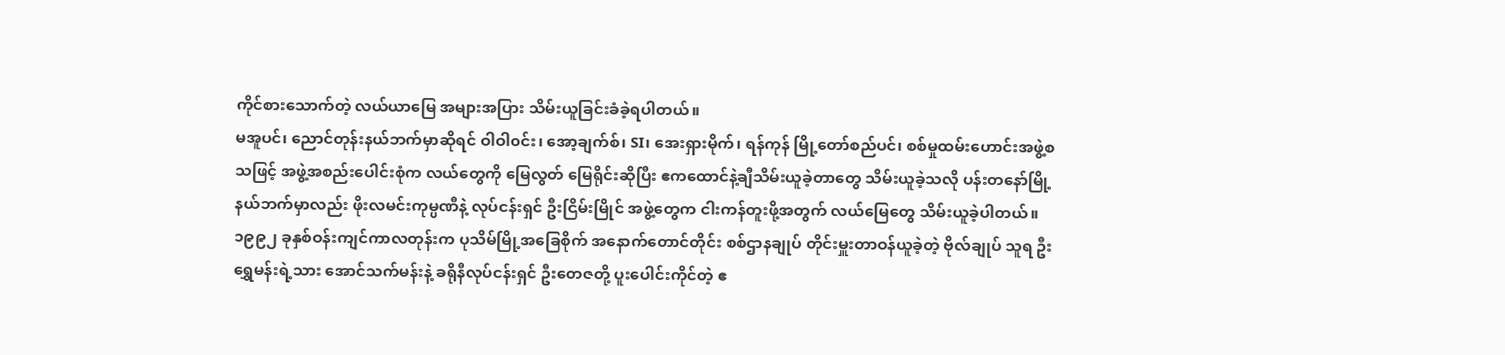ကိုင်စားသောက်တဲ့ လယ်ယာမြေ အများအပြား သိမ်းယူခြင်းခံခဲ့ရပါတယ်။
မအူပင်၊ ညောင်တုန်းနယ်ဘက်မှာဆိုရင် ဝါဝါ၀င်း၊ အော့ချက်စ်၊ SI၊ အေးရှားမိုက်၊ ရန်ကုန် မြို့တော်စည်ပင်၊ စစ်မှုထမ်းဟောင်းအဖွဲ့စသဖြင့် အဖွဲ့အစည်းပေါင်းစုံက လယ်တွေကို မြေလွတ် မြေရိုင်းဆိုပြီး ဧကထောင်နဲ့ချီသိမ်းယူခဲ့တာတွေ သိမ်းယူခဲ့သလို ပန်းတနော်မြို့နယ်ဘက်မှာလည်း ဖိုးလမင်းကုမ္ပဏီနဲ့ လုပ်ငန်းရှင် ဦးငြိမ်းမြိုင် အဖွဲ့တွေက ငါးကန်တူးဖို့အတွက် လယ်မြေတွေ သိမ်းယူခဲ့ပါတယ်။
၁၉၉၂ ခုနှစ်ဝန်းကျင်ကာလတုန်းက ပုသိမ်မြို့အခြေစိုက် အနောက်တောင်တိုင်း စစ်ဌာနချုပ် တိုင်းမှူးတာဝန်ယူခဲ့တဲ့ ဗိုလ်ချုပ် သူရ ဦးရွှေမန်းရဲ့သား အောင်သက်မန်းနဲ့ ခရိုနီလုပ်ငန်းရှင် ဦးတေဇတို့ ပူးပေါင်းကိုင်တဲ့ ဧ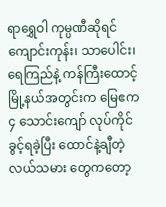ရာရွှေဝါ ကုမ္ပဏီဆိုရင် ကျောင်းကုန်း၊ သာပေါင်း၊ ရေကြည်နဲ့ ကန်ကြီးထောင့် မြို့နယ်အတွင်းက မြေဧက ၄ သောင်းကျော် လုပ်ကိုင်ခွင့်ရခဲ့ပြီး ထောင်နဲ့ချီတဲ့ လယ်သမား တွေကတော့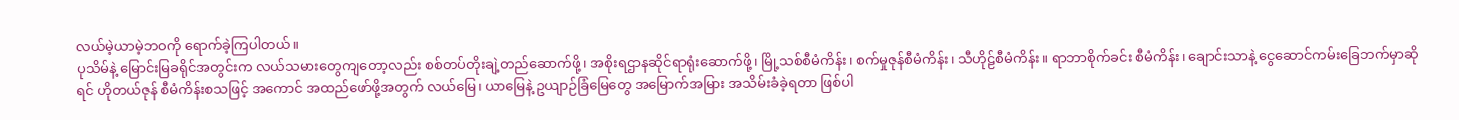လယ်မဲ့ယာမဲ့ဘဝကို ရောက်ခဲ့ကြပါတယ်။
ပုသိမ်နဲ့ မြောင်းမြခရိုင်အတွင်းက လယ်သမားတွေကျတော့လည်း စစ်တပ်တိုးချဲ့တည်ဆောက်ဖို့၊ အစိုးရဌာနဆိုင်ရာရုံးဆောက်ဖို့၊ မြို့သစ်စီမံကိန်း၊ စက်မှုဇုန်စီမံကိန်း၊ သီဟိုဠ်စီမံကိန်း။ ရာဘာစိုက်ခင်း စီမံကိန်း၊ ချောင်းသာနဲ့ ငွေဆောင်ကမ်းခြေဘက်မှာဆိုရင် ဟိုတယ်ဇုန် စီမံကိန်းစသဖြင့် အကောင် အထည်ဖော်ဖို့အတွက် လယ်မြေ၊ ယာမြေနဲ့ ဥယျာဉ်ခြံမြေတွေ အမြောက်အမြား အသိမ်းခံခဲ့ရတာ ဖြစ်ပါ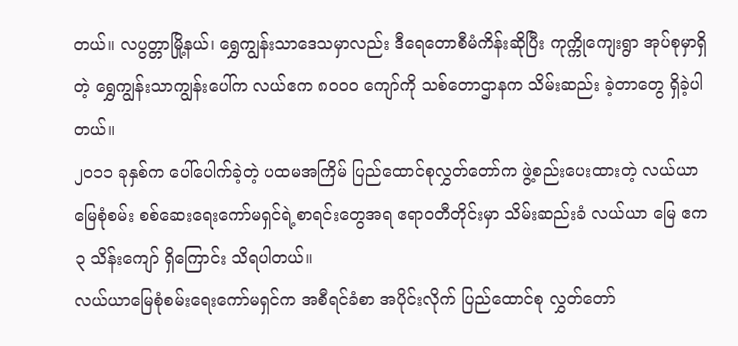တယ်။ လပွတ္တာမြို့နယ်၊ ရွှေကျွန်းသာဒေသမှာလည်း ဒီရေတောစီမံကိန်းဆိုပြီး ကုက္ကိုကျေးရွာ အုပ်စုမှာရှိတဲ့ ရွှေကျွန်းသာကျွန်းပေါ်က လယ်ဧက ၈၀၀၀ ကျော်ကို သစ်တောဌာနက သိမ်းဆည်း ခဲ့တာတွေ ရှိခဲ့ပါတယ်။
၂၀၁၁ ခုနှစ်က ပေါ်ပေါက်ခဲ့တဲ့ ပထမအကြိမ် ပြည်ထောင်စုလွှတ်တော်က ဖွဲ့စည်းပေးထားတဲ့ လယ်ယာမြေစုံစမ်း စစ်ဆေးရေးကော်မရှင်ရဲ့စာရင်းတွေအရ ဧရာဝတီတိုင်းမှာ သိမ်းဆည်းခံ လယ်ယာ မြေ ဧက ၃ သိန်းကျော် ရှိကြောင်း သိရပါတယ်။
လယ်ယာမြေစုံစမ်းရေးကော်မရှင်က အစီရင်ခံစာ အပိုင်းလိုက် ပြည်ထောင်စု လွှတ်တော်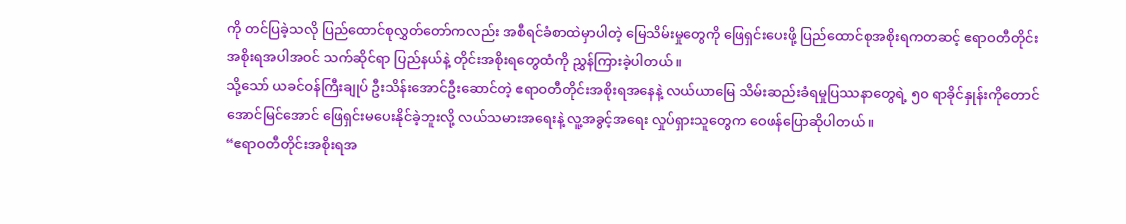ကို တင်ပြခဲ့သလို ပြည်ထောင်စုလွှတ်တော်ကလည်း အစီရင်ခံစာထဲမှာပါတဲ့ မြေသိမ်းမှုတွေကို ဖြေရှင်းပေးဖို့ ပြည်ထောင်စုအစိုးရကတဆင့် ဧရာဝတီတိုင်းအစိုးရအပါအဝင် သက်ဆိုင်ရာ ပြည်နယ်နဲ့ တိုင်းအစိုးရတွေထံကို ညွှန်ကြားခဲ့ပါတယ်။
သို့သော် ယခင်ဝန်ကြီးချုပ် ဦးသိန်းအောင်ဦးဆောင်တဲ့ ဧရာဝတီတိုင်းအစိုးရအနေနဲ့ လယ်ယာမြေ သိမ်းဆည်းခံရမှုပြဿနာတွေရဲ့ ၅၀ ရာခိုင်နှုန်းကိုတောင် အောင်မြင်အောင် ဖြေရှင်းမပေးနိုင်ခဲ့ဘူးလို့ လယ်သမားအရေးနဲ့ လူ့အခွင့်အရေး လှုပ်ရှားသူတွေက ဝေဖန်ပြောဆိုပါတယ်။
“ဧရာဝတီတိုင်းအစိုးရအ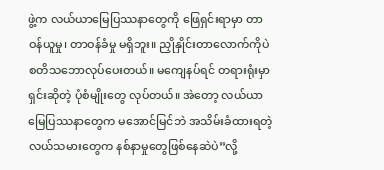ဖွဲ့က လယ်ယာမြေပြဿနာတွေကို ဖြေရှင်းရာမှာ တာဝန်ယူမှု၊ တာဝန်ခံမှု မရှိဘူး။ ညှိုနှိုင်းတာလောက်ကိုပဲ စတိသဘောလုပ်ပေးတယ်။ မကျေနပ်ရင် တရားရုံးမှာရှင်းဆိုတဲ့ ပုံစံမျိုးတွေ လုပ်တယ်။ အဲတော့ လယ်ယာမြေပြဿနာတွေက မအောင်မြင်ဘဲ အသိမ်းခံထားရတဲ့ လယ်သမားတွေက နစ်နာမှုတွေဖြစ်နေဆဲပဲ”လို့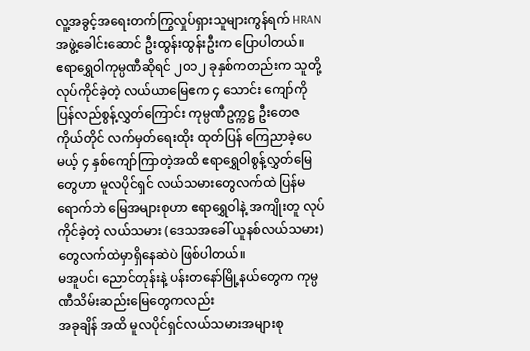လူ့အခွင့်အရေးတက်ကြွလှုပ်ရှားသူများကွန်ရက် HRAN အဖွဲ့ခေါင်းဆောင် ဦးထွန်းထွန်းဦးက ပြောပါတယ်။
ဧရာရွှေဝါကုမ္ပဏီဆိုရင် ၂၀၁၂ ခုနှစ်ကတည်းက သူတို့လုပ်ကိုင်ခဲ့တဲ့ လယ်ယာမြေဧက ၄ သောင်း ကျော်ကို ပြန်လည်စွန့်လွှတ်ကြောင်း ကုမ္ပဏီဥက္ကဋ္ဌ ဦးတေဇကိုယ်တိုင် လက်မှတ်ရေးထိုး ထုတ်ပြန် ကြေညာခဲ့ပေမယ့် ၄ နှစ်ကျော်ကြာတဲ့အထိ ဧရာရွှေဝါစွန့်လွှတ်မြေတွေဟာ မူလပိုင်ရှင် လယ်သမားတွေလက်ထဲ ပြန်မရောက်ဘဲ မြေအများစုဟာ ဧရာရွှေဝါနဲ့ အကျိုးတူ လုပ်ကိုင်ခဲ့တဲ့ လယ်သမား (ဒေသအခေါ် ယူနစ်လယ်သမား) တွေလက်ထဲမှာရှိနေဆဲပဲ ဖြစ်ပါတယ်။
မအူပင်၊ ညောင်တုန်းနဲ့ ပန်းတနော်မြို့နယ်တွေက ကုမ္ပဏီသိမ်းဆည်းမြေတွေကလည်း
အခုချိန် အထိ မူလပိုင်ရှင်လယ်သမားအများစု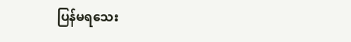ပြန်မရသေး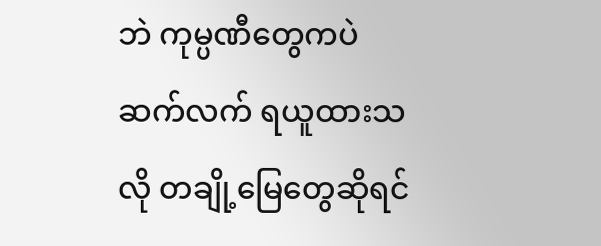ဘဲ ကုမ္ပဏီတွေကပဲ ဆက်လက် ရယူထားသလို တချို့မြေတွေဆိုရင်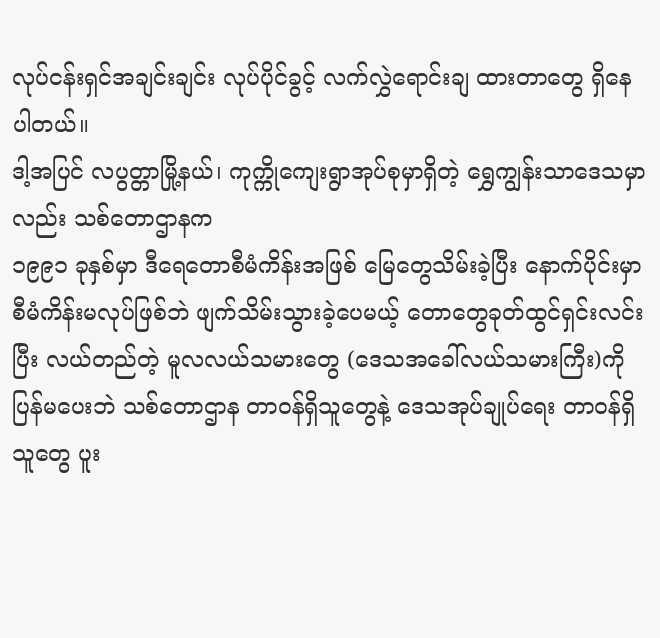လုပ်ငန်းရှင်အချင်းချင်း လုပ်ပိုင်ခွင့် လက်လွှဲရောင်းချ ထားတာတွေ ရှိနေပါတယ်။
ဒါ့အပြင် လပွတ္တာမြို့နယ်၊ ကုက္ကိုကျေးရွာအုပ်စုမှာရှိတဲ့ ရွှေကျွန်းသာဒေသမှာလည်း သစ်တောဌာနက
၁၉၉၁ ခုနှစ်မှာ ဒီရေတောစီမံကိန်းအဖြစ် မြေတွေသိမ်းခဲ့ပြီး နောက်ပိုင်းမှာ စီမံကိန်းမလုပ်ဖြစ်ဘဲ ဖျက်သိမ်းသွားခဲ့ပေမယ့် တောတွေခုတ်ထွင်ရှင်းလင်းပြီး လယ်တည်တဲ့ မူလလယ်သမားတွေ (ဒေသအခေါ်လယ်သမားကြီး)ကို ပြန်မပေးဘဲ သစ်တောဌာန တာဝန်ရှိသူတွေနဲ့ ဒေသအုပ်ချုပ်ရေး တာဝန်ရှိသူတွေ ပူး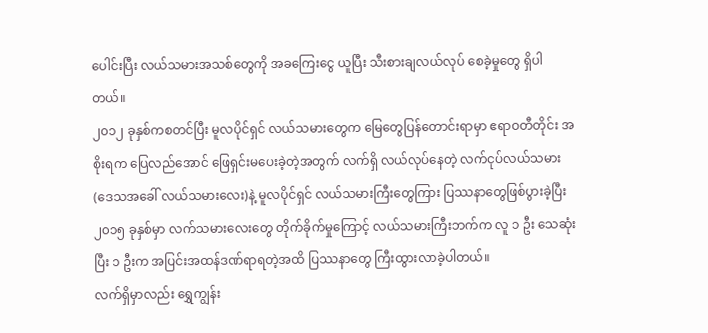ပေါင်းပြီး လယ်သမားအသစ်တွေကို အခကြေးငွေ ယူပြီး သီးစားချလယ်လုပ် စေခဲ့မှုတွေ ရှိပါတယ်။
၂၀၁၂ ခုနှစ်ကစတင်ပြီး မူလပိုင်ရှင် လယ်သမားတွေက မြေတွေပြန်တောင်းရာမှာ ဧရာဝတီတိုင်း အစိုးရက ပြေလည်အောင် ဖြေရှင်းမပေးခဲ့တဲ့အတွက် လက်ရှိ လယ်လုပ်နေတဲ့ လက်ငုပ်လယ်သမား (ဒေသအခေါ် လယ်သမားလေး)နဲ့ မူလပိုင်ရှင် လယ်သမားကြီးတွေကြား ပြဿနာတွေဖြစ်ပွားခဲ့ပြီး ၂၀၁၅ ခုနှစ်မှာ လက်သမားလေးတွေ တိုက်ခိုက်မှုကြောင့် လယ်သမားကြီးဘက်က လူ ၁ ဦး သေဆုံးပြီး ၁ ဦးက အပြင်းအထန်ဒဏ်ရာရတဲ့အထိ ပြဿနာတွေ ကြီးထွားလာခဲ့ပါတယ်။
လက်ရှိမှာလည်း ရွှေကျွန်း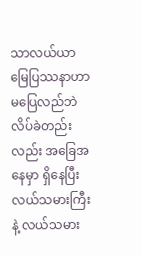သာလယ်ယာမြေပြဿနာဟာ မပြေလည်ဘဲ လိပ်ခဲတည်းလည်း အခြေအနေမှာ ရှိနေပြီး လယ်သမားကြီးနဲ့ လယ်သမား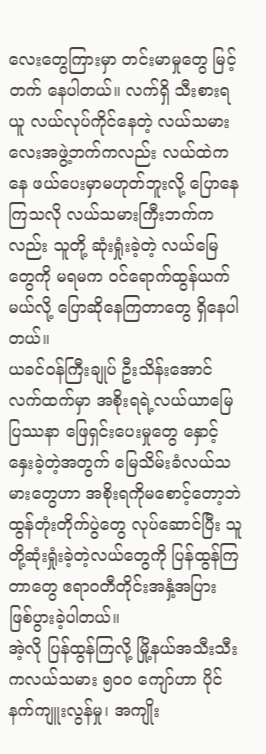လေးတွေကြားမှာ တင်းမာမှုတွေ မြင့်တက် နေပါတယ်။ လက်ရှိ သီးစားရယူ လယ်လုပ်ကိုင်နေတဲ့ လယ်သမားလေးအဖွဲ့ဘက်ကလည်း လယ်ထဲကနေ ဖယ်ပေးမှာမဟုတ်ဘူးလို့ ပြောနေကြသလို လယ်သမားကြီးဘက်ကလည်း သူတို့ ဆုံးရှုံးခဲ့တဲ့ လယ်မြေတွေကို မရမက ဝင်ရောက်ထွန်ယက်မယ်လို့ ပြောဆိုနေကြတာတွေ ရှိနေပါတယ်။
ယခင်ဝန်ကြီးချုပ် ဦးသိန်းအောင်လက်ထက်မှာ အစိုးရရဲ့လယ်ယာမြေပြဿနာ ဖြေရှင်းပေးမှုတွေ နှောင့်နှေးခဲ့တဲ့အတွက် မြေသိမ်းခံလယ်သမားတွေဟာ အစိုးရကိုမစောင့်တော့ဘဲ ထွန်တုံးတိုက်ပွဲတွေ လုပ်ဆောင်ပြီး သူတို့ဆုံးရှုံးခဲ့တဲ့လယ်တွေကို ပြန်ထွန်ကြတာတွေ ဧရာဝတီတိုင်းအနှံ့အပြား ဖြစ်ပွားခဲ့ပါတယ်။
အဲ့လို ပြန်ထွန်ကြလို့ မြို့နယ်အသီးသီးကလယ်သမား ၅၀၀ ကျော်ဟာ ပိုင်နက်ကျူးလွန်မှု၊ အကျိုး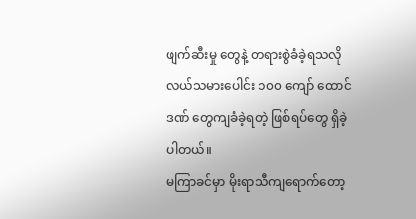ဖျက်ဆီးမှု တွေနဲ့ တရားစွဲခံခဲ့ရသလို လယ်သမားပေါင်း ၁၀၀ ကျော် ထောင်ဒဏ် တွေကျခံခဲ့ရတဲ့ ဖြစ်ရပ်တွေ ရှိခဲ့ပါတယ်။
မကြာခင်မှာ မိုးရာသီကျရောက်တော့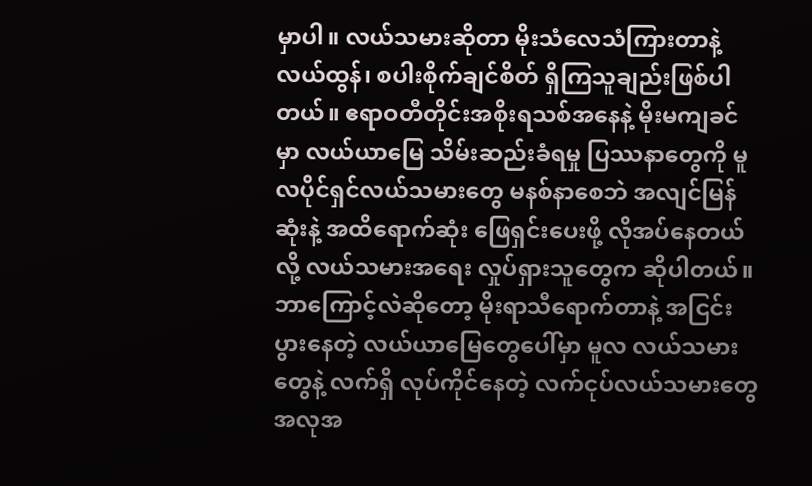မှာပါ။ လယ်သမားဆိုတာ မိုးသံလေသံကြားတာနဲ့ လယ်ထွန်၊ စပါးစိုက်ချင်စိတ် ရှိကြသူချည်းဖြစ်ပါတယ်။ ဧရာဝတီတိုင်းအစိုးရသစ်အနေနဲ့ မိုးမကျခင်မှာ လယ်ယာမြေ သိမ်းဆည်းခံရမှု ပြဿနာတွေကို မူလပိုင်ရှင်လယ်သမားတွေ မနစ်နာစေဘဲ အလျင်မြန်ဆုံးနဲ့ အထိရောက်ဆုံး ဖြေရှင်းပေးဖို့ လိုအပ်နေတယ်လို့ လယ်သမားအရေး လှုပ်ရှားသူတွေက ဆိုပါတယ်။
ဘာကြောင့်လဲဆိုတော့ မိုးရာသီရောက်တာနဲ့ အငြင်းပွားနေတဲ့ လယ်ယာမြေတွေပေါ်မှာ မူလ လယ်သမားတွေနဲ့ လက်ရှိ လုပ်ကိုင်နေတဲ့ လက်ငုပ်လယ်သမားတွေ အလုအ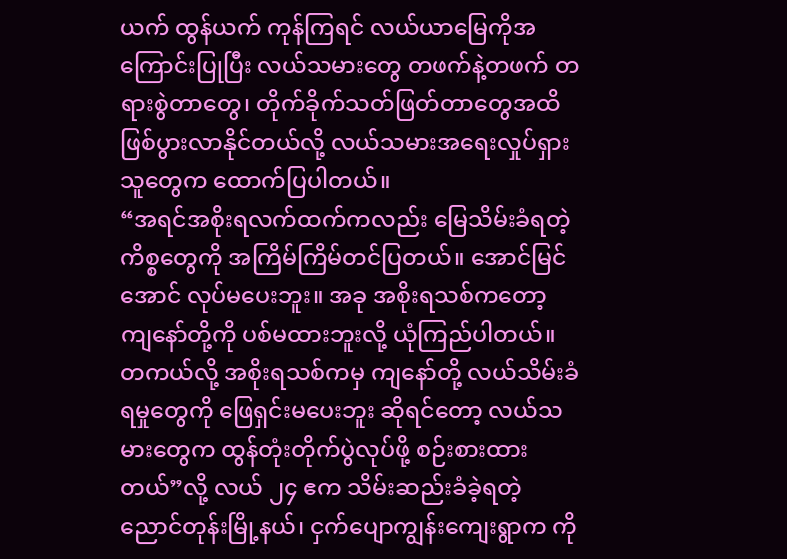ယက် ထွန်ယက် ကုန်ကြရင် လယ်ယာမြေကိုအကြောင်းပြုပြီး လယ်သမားတွေ တဖက်နဲ့တဖက် တရားစွဲတာတွေ၊ တိုက်ခိုက်သတ်ဖြတ်တာတွေအထိ ဖြစ်ပွားလာနိုင်တယ်လို့ လယ်သမားအရေးလှုပ်ရှားသူတွေက ထောက်ပြပါတယ်။
“အရင်အစိုးရလက်ထက်ကလည်း မြေသိမ်းခံရတဲ့ကိစ္စတွေကို အကြိမ်ကြိမ်တင်ပြတယ်။ အောင်မြင်အောင် လုပ်မပေးဘူး။ အခု အစိုးရသစ်ကတော့ ကျနော်တို့ကို ပစ်မထားဘူးလို့ ယုံကြည်ပါတယ်။ တကယ်လို့ အစိုးရသစ်ကမှ ကျနော်တို့ လယ်သိမ်းခံရမှုတွေကို ဖြေရှင်းမပေးဘူး ဆိုရင်တော့ လယ်သမားတွေက ထွန်တုံးတိုက်ပွဲလုပ်ဖို့ စဉ်းစားထားတယ်”လို့ လယ် ၂၄ ဧက သိမ်းဆည်းခံခဲ့ရတဲ့ ညောင်တုန်းမြို့နယ်၊ ငှက်ပျောကျွန်းကျေးရွာက ကို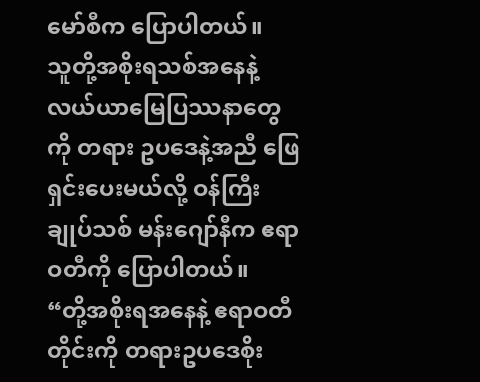မော်စီက ပြောပါတယ်။
သူတို့အစိုးရသစ်အနေနဲ့ လယ်ယာမြေပြဿနာတွေကို တရား ဥပဒေနဲ့အညီ ဖြေရှင်းပေးမယ်လို့ ဝန်ကြီးချုပ်သစ် မန်းဂျော်နီက ဧရာဝတီကို ပြောပါတယ်။
“တို့အစိုးရအနေနဲ့ ဧရာဝတီတိုင်းကို တရားဥပဒေစိုး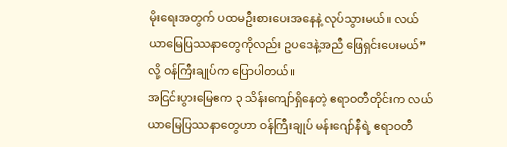မိုးရေးအတွက် ပထမဦးစားပေးအနေနဲ့ လုပ်သွားမယ်။ လယ်ယာမြေပြဿနာတွေကိုလည်း ဥပဒေနဲ့အညီ ဖြေရှင်းပေးမယ်”လို့ ဝန်ကြီးချုပ်က ပြောပါတယ်။
အငြင်းပွားမြေဧက ၃ သိန်းကျော်ရှိနေတဲ့ ဧရာဝတီတိုင်းက လယ်ယာမြေပြဿနာတွေဟာ ဝန်ကြီးချုပ် မန်းဂျော်နီရဲ့ ဧရာဝတီ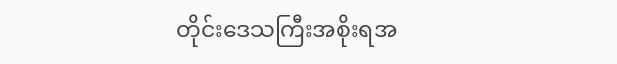တိုင်းဒေသကြီးအစိုးရအ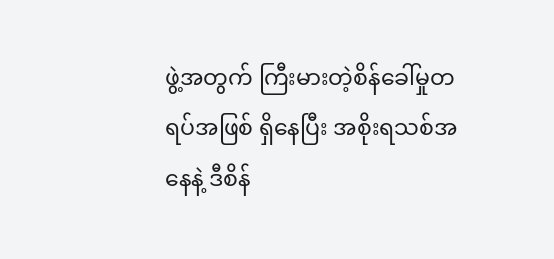ဖွဲ့အတွက် ကြီးမားတဲ့စိန်ခေါ်မှုတရပ်အဖြစ် ရှိနေပြီး အစိုးရသစ်အနေနဲ့ ဒီစိန်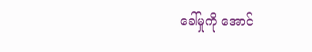ခေါ်မှုကို အောင်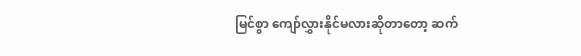မြင်စွာ ကျော်လွှားနိုင်မလားဆိုတာတော့ ဆက်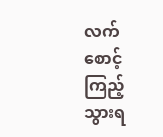လက် စောင့်ကြည့်သွားရ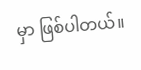မှာ ဖြစ်ပါတယ်။